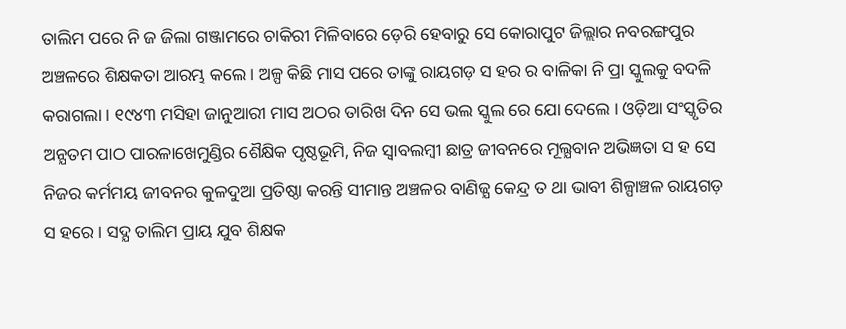ତାଲିମ ପରେ ନି ଜ ଜିଲା ଗଞ୍ଜାମରେ ଚାକିରୀ ମିଳିବାରେ ଡ଼େରି ହେବାରୁ ସେ କୋରାପୁଟ ଜିଲ୍ଲାର ନବରଙ୍ଗପୁର ଅଞ୍ଚଳରେ ଶିକ୍ଷକତା ଆରମ୍ଭ କଲେ । ଅଳ୍ପ କିଛି ମାସ ପରେ ତାଙ୍କୁ ରାୟଗଡ଼ ସ ହର ର ବାଳିକା ନି ପ୍ରା ସ୍କୁଲକୁ ବଦଳି କରାଗଲା । ୧୯୪୩ ମସିହା ଜାନୁଆରୀ ମାସ ଅଠର ତାରିଖ ଦିନ ସେ ଭଲ ସ୍କୁଲ ରେ ଯୋ ଦେଲେ । ଓଡ଼ିଆ ସଂସ୍କୃତିର ଅନ୍ଯତମ ପାଠ ପାରଳାଖେମୁଣ୍ଡିର ଶୈକ୍ଷିକ ପୃଷ୍ଠଭୂମି, ନିଜ ସ୍ବାବଲମ୍ବୀ ଛାତ୍ର ଜୀବନରେ ମୂଲ୍ଯବାନ ଅଭିଜ୍ଞତା ସ ହ ସେ ନିଜର କର୍ମମୟ ଜୀବନର କୁଳଦୁଆ ପ୍ରତିଷ୍ଠା କରନ୍ତି ସୀମାନ୍ତ ଅଞ୍ଚଳର ବାଣିଜ୍ଯ କେନ୍ଦ୍ର ତ ଥା ଭାବୀ ଶିଳ୍ପାଞ୍ଚଳ ରାୟଗଡ଼ ସ ହରେ । ସଦ୍ଯ ତାଲିମ ପ୍ରାୟ ଯୁବ ଶିକ୍ଷକ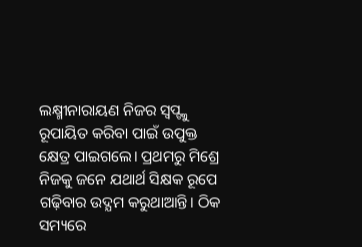ଲକ୍ଷ୍ମୀନାରାୟଣ ନିଜର ସ୍ବପ୍ଙ୍କୁ ରୂପାୟିତ କରିବା ପାଇଁ ଉପୁକ୍ତ କ୍ଷେତ୍ର ପାଇଗଲେ। ପ୍ରଥମରୁ ମିଶ୍ରେ ନିଜକୁ ଜନେ ଯଥାର୍ଥ ସିକ୍ଷକ ରୂପେ ଗଢ଼ିବାର ଉଦ୍ଯମ କରୁଥାଆନ୍ତି। ଠିକ ସମ୍ୟରେ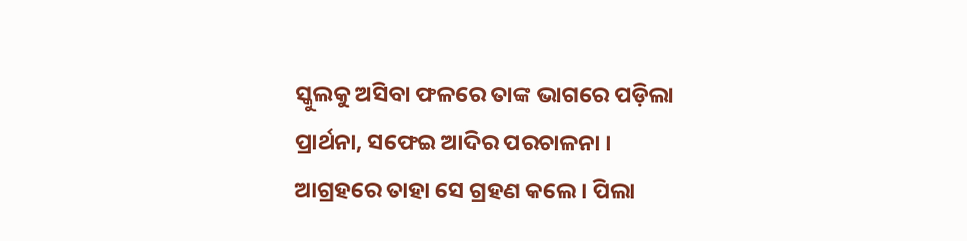ସ୍କୁଲକୁ ଅସିବା ଫଳରେ ତାଙ୍କ ଭାଗରେ ପଡ଼ିଲା ପ୍ରାର୍ଥନା, ସଫେଇ ଆଦିର ପରଚାଳନା । ଆଗ୍ରହରେ ତାହା ସେ ଗ୍ରହଣ କଲେ । ପିଲା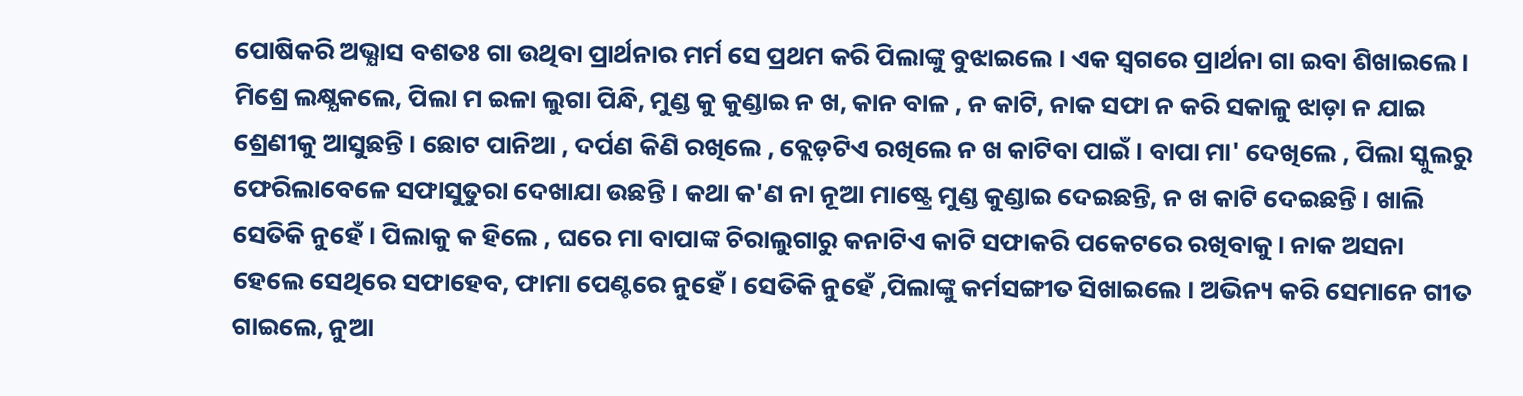ପୋଷିକରି ଅଭ୍ଯାସ ବଶତଃ ଗା ଉଥିବା ପ୍ରାର୍ଥନାର ମର୍ମ ସେ ପ୍ରଥମ କରି ପିଲାଙ୍କୁ ବୁଝାଇଲେ । ଏକ ସ୍ବଗରେ ପ୍ରାର୍ଥନା ଗା ଇବା ଶିଖାଇଲେ । ମିଶ୍ରେ ଲକ୍ଷ୍ଯକଲେ, ପିଲା ମ ଇଳା ଲୁଗା ପିନ୍ଧି, ମୁଣ୍ଡ କୁ କୁଣ୍ଡାଇ ନ ଖ, କାନ ବାଳ , ନ କାଟି, ନାକ ସଫା ନ କରି ସକାଳୁ ଝାଡ଼ା ନ ଯାଇ ଶ୍ରେଣୀକୁ ଆସୁଛନ୍ତି । ଛୋଟ ପାନିଆ , ଦର୍ପଣ କିଣି ରଖିଲେ , ବ୍ଲେଡ଼ଟିଏ ରଖିଲେ ନ ଖ କାଟିବା ପାଇଁ । ବାପା ମା' ଦେଖିଲେ , ପିଲା ସ୍କୁଲରୁ ଫେରିଲାବେଳେ ସଫାସୁତୁରା ଦେଖାଯା ଉଛନ୍ତି । କଥା କ'ଣ ନା ନୂଆ ମାଷ୍ଟ୍ରେ ମୁଣ୍ଡ କୁଣ୍ଡାଇ ଦେଇଛନ୍ତି, ନ ଖ କାଟି ଦେଇଛନ୍ତି । ଖାଲି ସେତିକି ନୁହେଁ । ପିଲାକୁ କ ହିଲେ , ଘରେ ମା ବାପାଙ୍କ ଚିରାଲୁଗାରୁ କନାଟିଏ କାଟି ସଫାକରି ପକେଟରେ ରଖିବାକୁ। ନାକ ଅସନା ହେଲେ ସେଥିରେ ସଫାହେବ, ଫାମା ପେଣ୍ଟରେ ନୁହେଁ । ସେତିକି ନୁହେଁ ,ପିଲାଙ୍କୁ କର୍ମସଙ୍ଗୀତ ସିଖାଇଲେ । ଅଭିନ୍ୟ କରି ସେମାନେ ଗୀତ ଗାଇଲେ, ନୁଆ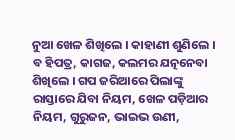ନୁଆ ଖେଳ ଶିଖିଲେ । କାହାଣୀ ଶୁଣିଲେ । ବ ହିପତ୍ର, କାଗଜ, କଲମର ଯତ୍ନନେବା ଶିଖିଲେ । ଗପ ଜରିଆରେ ପିଲାଙ୍କୁ ରାସ୍ତାରେ ଯିବା ନିୟମ, ଖେଳ ପଡ଼ିଆର ନିୟମ, ଗୁରୁଜନ, ଭାଇଭ ଉଣୀ,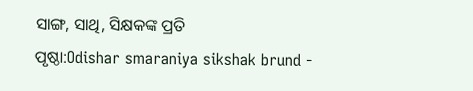ସାଙ୍ଗ, ସାଥି, ସିକ୍ଷକଙ୍କ ପ୍ରତି
ପୃଷ୍ଠା:Odishar smaraniya sikshak brund -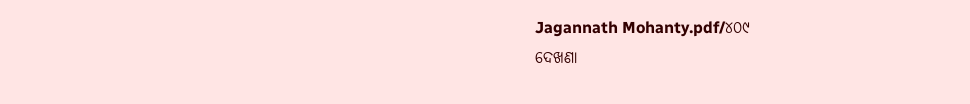Jagannath Mohanty.pdf/୪୦୯
ଦେଖଣା